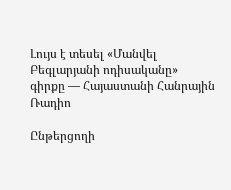Լույս է տեսել «Մանվել Բեգլարյանի ոդիսականը»  գիրքը — Հայաստանի Հանրային Ռադիո

Ընթերցողի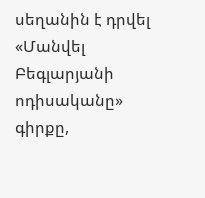սեղանին է դրվել «Մանվել Բեգլարյանի ոդիսականը» գիրքը,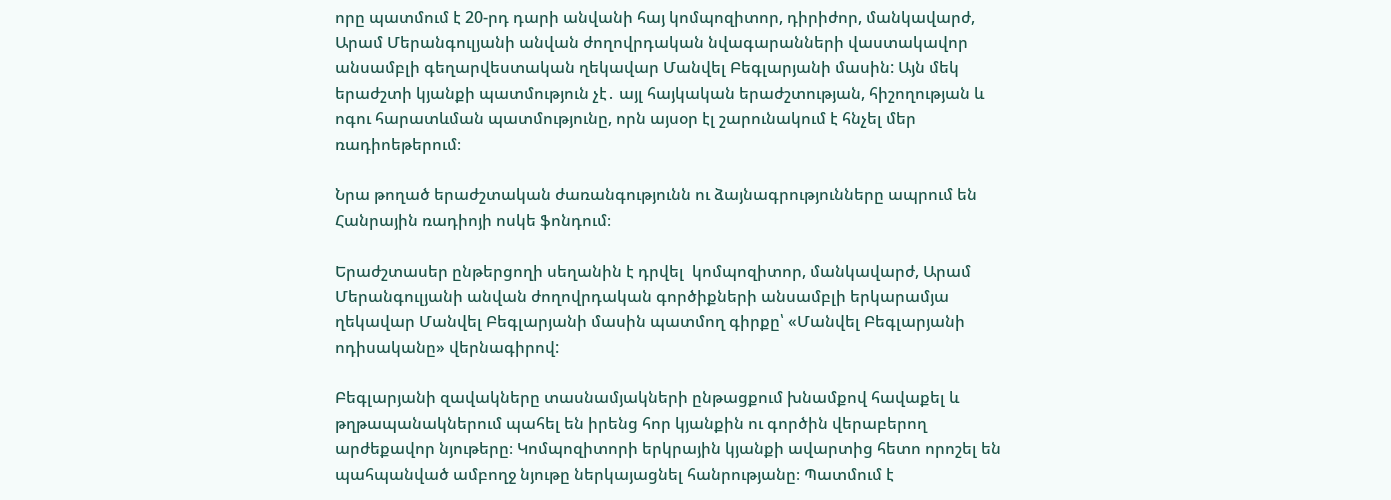որը պատմում է 20-րդ դարի անվանի հայ կոմպոզիտոր, դիրիժոր, մանկավարժ, Արամ Մերանգուլյանի անվան ժողովրդական նվագարանների վաստակավոր անսամբլի գեղարվեստական ղեկավար Մանվել Բեգլարյանի մասին: Այն մեկ երաժշտի կյանքի պատմություն չէ․ այլ հայկական երաժշտության, հիշողության և ոգու հարատևման պատմությունը, որն այսօր էլ շարունակում է հնչել մեր ռադիոեթերում։

Նրա թողած երաժշտական ժառանգությունն ու ձայնագրությունները ապրում են Հանրային ռադիոյի ոսկե ֆոնդում։

Երաժշտասեր ընթերցողի սեղանին է դրվել  կոմպոզիտոր, մանկավարժ, Արամ Մերանգուլյանի անվան ժողովրդական գործիքների անսամբլի երկարամյա ղեկավար Մանվել Բեգլարյանի մասին պատմող գիրքը՝ «Մանվել Բեգլարյանի ոդիսականը» վերնագիրով:

Բեգլարյանի զավակները տասնամյակների ընթացքում խնամքով հավաքել և թղթապանակներում պահել են իրենց հոր կյանքին ու գործին վերաբերող արժեքավոր նյութերը։ Կոմպոզիտորի երկրային կյանքի ավարտից հետո որոշել են պահպանված ամբողջ նյութը ներկայացնել հանրությանը։ Պատմում է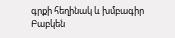գրքի հեղինակ և խմբագիր Բաբկեն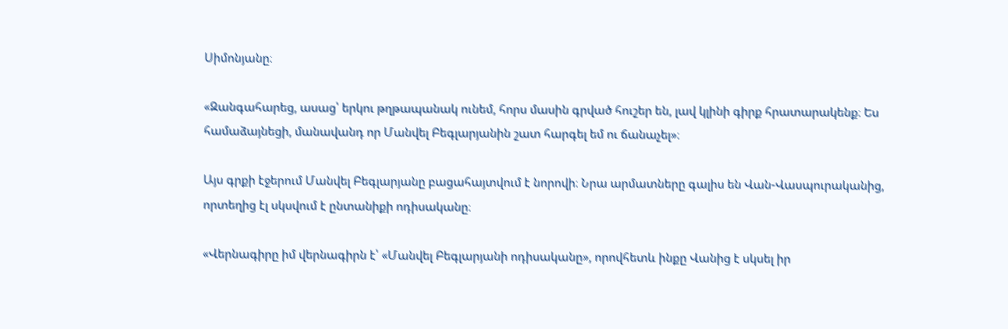Սիմոնյանը։

«Զանգահարեց, ասաց՝ երկու թղթապանակ ունեմ, հորս մասին գրված հուշեր են, լավ կլինի գիրք հրատարակենք։ Ես համաձայնեցի, մանավանդ որ Մանվել Բեգլարյանին շատ հարգել եմ ու ճանաչել»։

Այս գրքի էջերում Մանվել Բեգլարյանը բացահայտվում է նորովի։ Նրա արմատները գալիս են Վան-Վասպուրականից, որտեղից էլ սկսվում է ընտանիքի ոդիսականը։

«Վերնագիրը իմ վերնագիրն է՝ «Մանվել Բեգլարյանի ոդիսականը», որովհետև ինքը Վանից է սկսել իր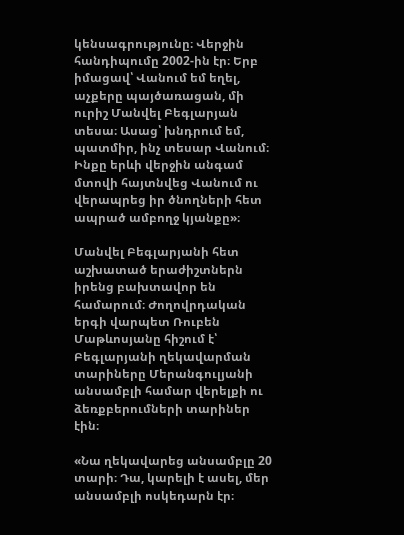կենսագրությունը։ Վերջին հանդիպումը 2002-ին էր։ Երբ իմացավ՝ Վանում եմ եղել, աչքերը պայծառացան, մի ուրիշ Մանվել Բեգլարյան տեսա։ Ասաց՝ խնդրում եմ, պատմիր, ինչ տեսար Վանում։ Ինքը երևի վերջին անգամ մտովի հայտնվեց Վանում ու վերապրեց իր ծնողների հետ ապրած ամբողջ կյանքը»։

Մանվել Բեգլարյանի հետ աշխատած երաժիշտներն իրենց բախտավոր են համարում։ Ժողովրդական երգի վարպետ Ռուբեն Մաթևոսյանը հիշում է՝ Բեգլարյանի ղեկավարման տարիները Մերանգուլյանի անսամբլի համար վերելքի ու ձեռքբերումների տարիներ էին։

«Նա ղեկավարեց անսամբլը 20 տարի։ Դա, կարելի է ասել, մեր անսամբլի ոսկեդարն էր։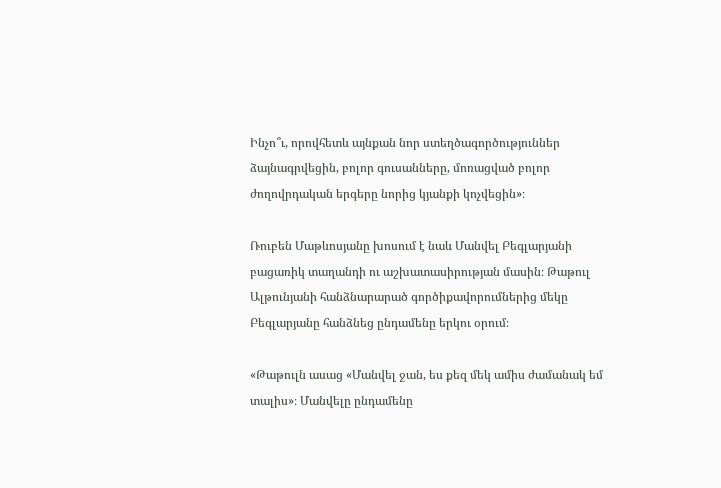Ինչո՞ւ, որովհետև այնքան նոր ստեղծագործություններ ձայնագրվեցին, բոլոր գուսանները, մոռացված բոլոր ժողովրդական երգերը նորից կյանքի կոչվեցին»։

Ռուբեն Մաթևոսյանը խոսում է նաև Մանվել Բեգլարյանի բացառիկ տաղանդի ու աշխատասիրության մասին։ Թաթուլ Ալթունյանի հանձնարարած գործիքավորումներից մեկը Բեգլարյանը հանձնեց ընդամենը երկու օրում։

«Թաթուլն ասաց «Մանվել ջան, ես քեզ մեկ ամիս ժամանակ եմ տալիս»։ Մանվելը ընդամենը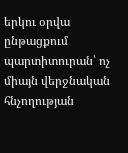երկու օրվա ընթացքում պարտիտուրան՝ ոչ միայն վերջնական հնչողության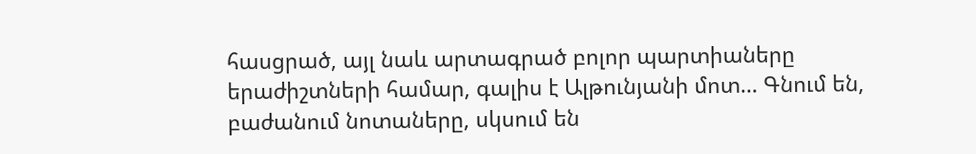հասցրած, այլ նաև արտագրած բոլոր պարտիաները երաժիշտների համար, գալիս է Ալթունյանի մոտ… Գնում են, բաժանում նոտաները, սկսում են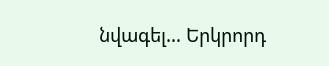նվագել… Երկրորդ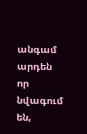անգամ արդեն որ նվագում են,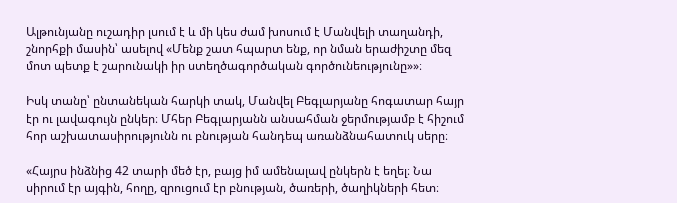Ալթունյանը ուշադիր լսում է և մի կես ժամ խոսում է Մանվելի տաղանդի, շնորհքի մասին՝ ասելով «Մենք շատ հպարտ ենք, որ նման երաժիշտը մեզ մոտ պետք է շարունակի իր ստեղծագործական գործունեությունը»»։

Իսկ տանը՝ ընտանեկան հարկի տակ, Մանվել Բեգլարյանը հոգատար հայր էր ու լավագույն ընկեր։ Մհեր Բեգլարյանն անսահման ջերմությամբ է հիշում հոր աշխատասիրությունն ու բնության հանդեպ առանձնահատուկ սերը։

«Հայրս ինձնից 42 տարի մեծ էր, բայց իմ ամենալավ ընկերն է եղել։ Նա սիրում էր այգին, հողը, զրուցում էր բնության, ծառերի, ծաղիկների հետ։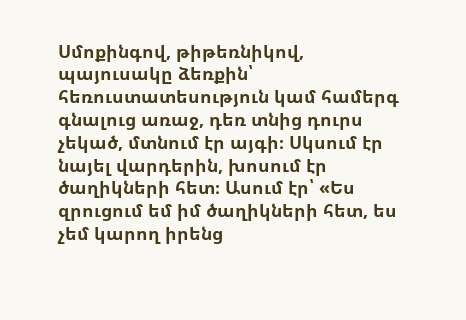Սմոքինգով, թիթեռնիկով, պայուսակը ձեռքին՝ հեռուստատեսություն կամ համերգ գնալուց առաջ, դեռ տնից դուրս չեկած, մտնում էր այգի։ Սկսում էր նայել վարդերին, խոսում էր ծաղիկների հետ։ Ասում էր՝ «Ես զրուցում եմ իմ ծաղիկների հետ, ես չեմ կարող իրենց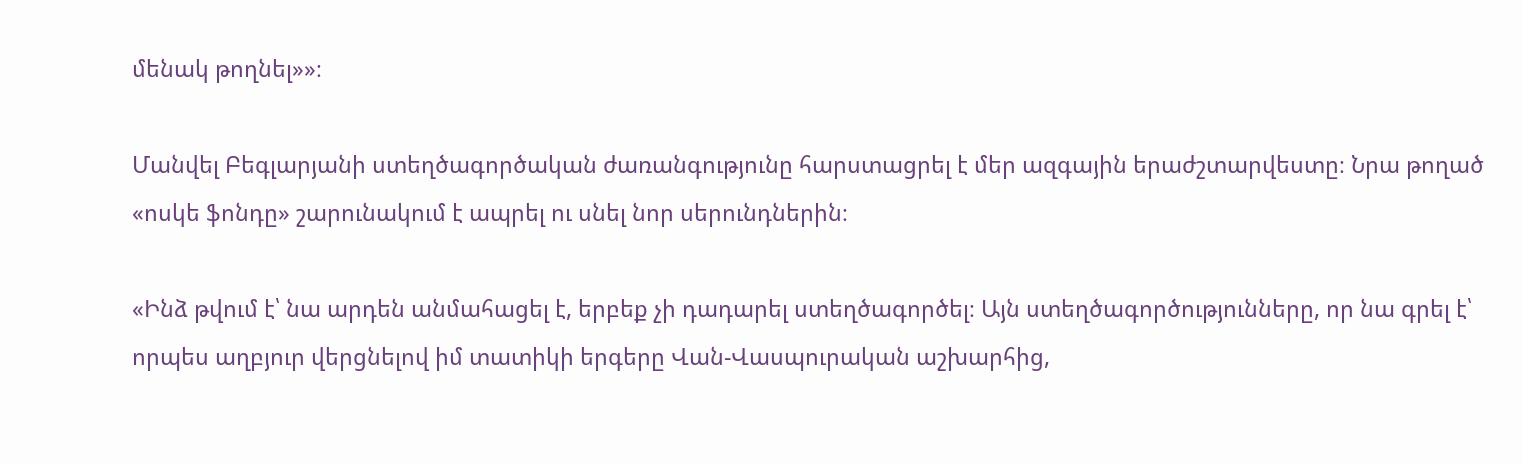մենակ թողնել»»։

Մանվել Բեգլարյանի ստեղծագործական ժառանգությունը հարստացրել է մեր ազգային երաժշտարվեստը։ Նրա թողած «ոսկե ֆոնդը» շարունակում է ապրել ու սնել նոր սերունդներին։

«Ինձ թվում է՝ նա արդեն անմահացել է, երբեք չի դադարել ստեղծագործել։ Այն ստեղծագործությունները, որ նա գրել է՝ որպես աղբյուր վերցնելով իմ տատիկի երգերը Վան-Վասպուրական աշխարհից,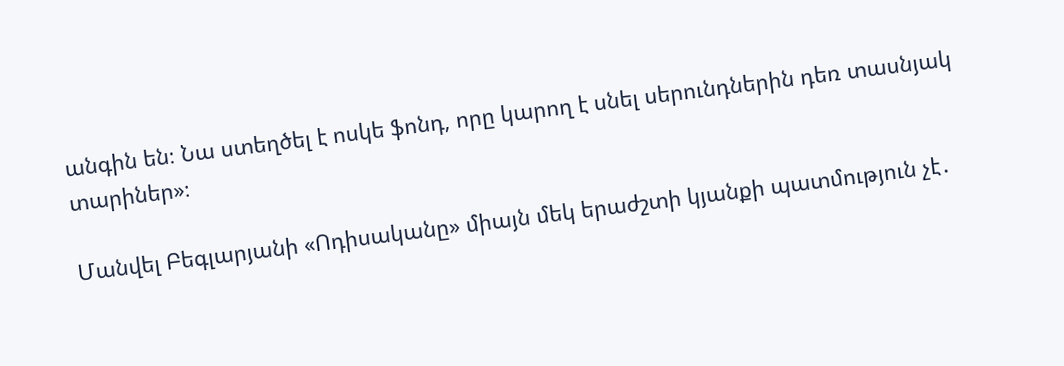անգին են։ Նա ստեղծել է ոսկե ֆոնդ, որը կարող է սնել սերունդներին դեռ տասնյակ տարիներ»։

Մանվել Բեգլարյանի «Ոդիսականը» միայն մեկ երաժշտի կյանքի պատմություն չէ․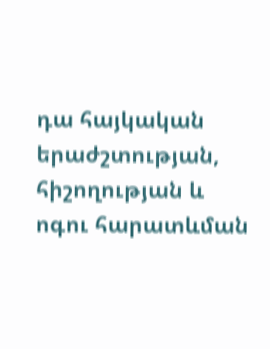դա հայկական երաժշտության, հիշողության և ոգու հարատևման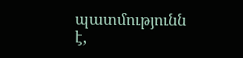պատմությունն է,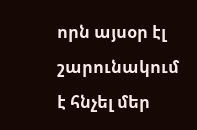որն այսօր էլ շարունակում է հնչել մեր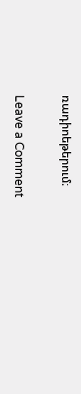ռադիոեթերում։

Leave a Comment